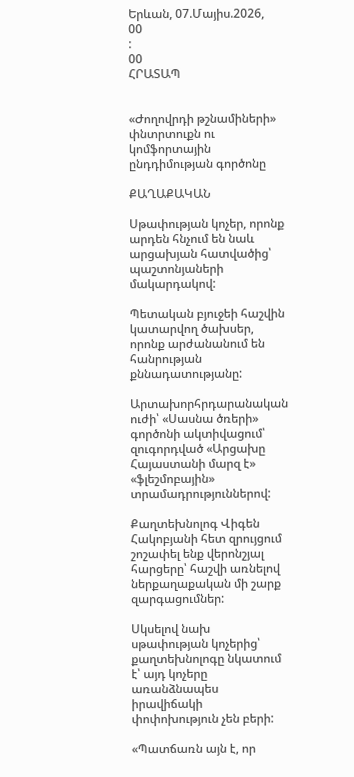Երևան, 07.Մայիս.2026,
00
:
00
ՀՐԱՏԱՊ


«Ժողովրդի թշնամիների» փնտրտուքն ու կոմֆորտային ընդդիմության գործոնը

ՔԱՂԱՔԱԿԱՆ

Սթափության կոչեր, որոնք արդեն հնչում են նաև արցախյան հատվածից՝ պաշտոնյաների մակարդակով:

Պետական բյուջեի հաշվին կատարվող ծախսեր, որոնք արժանանում են հանրության քննադատությանը:

Արտախորհրդարանական ուժի՝ «Սասնա ծռերի» գործոնի ակտիվացում՝ զուգորդված «Արցախը Հայաստանի մարզ է» «ֆլեշմոբային» տրամադրություններով:

Քաղտեխնոլոգ Վիգեն Հակոբյանի հետ զրույցում շոշափել ենք վերոնշյալ հարցերը՝ հաշվի առնելով ներքաղաքական մի շարք զարգացումներ:

Սկսելով նախ սթափության կոչերից՝ քաղտեխնոլոգը նկատում է՝ այդ կոչերը առանձնապես իրավիճակի փոփոխություն չեն բերի:

«Պատճառն այն է, որ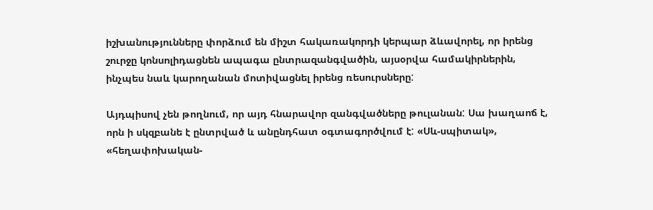իշխանությունները փորձում են միշտ հակառակորդի կերպար ձևավորել, որ իրենց շուրջը կոնսոլիդացնեն ապագա ընտրազանգվածին, այսօրվա համակիրներին, ինչպես նաև կարողանան մոտիվացնել իրենց ռեսուրսները:

Այդպիսով չեն թողնում, որ այդ հնարավոր զանգվածները թուլանան: Սա խաղաոճ է, որն ի սկզբանե է ընտրված և անընդհատ օգտագործվում է: «Սև-սպիտակ», «հեղափոխական-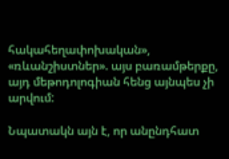հակահեղափոխական», «ռևանշիստներ». այս բառամթերքը, այդ մեթոդոլոգիան հենց այնպես չի արվում:

Նպատակն այն է, որ անընդհատ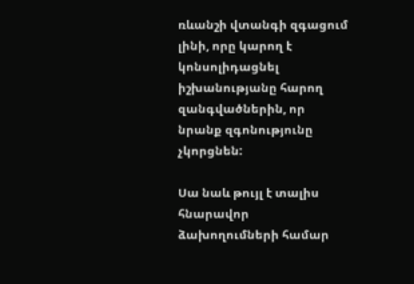ռևանշի վտանգի զգացում լինի, որը կարող է կոնսոլիդացնել իշխանությանը հարող զանգվածներին, որ նրանք զգոնությունը չկորցնեն:

Սա նաև թույլ է տալիս հնարավոր ձախողումների համար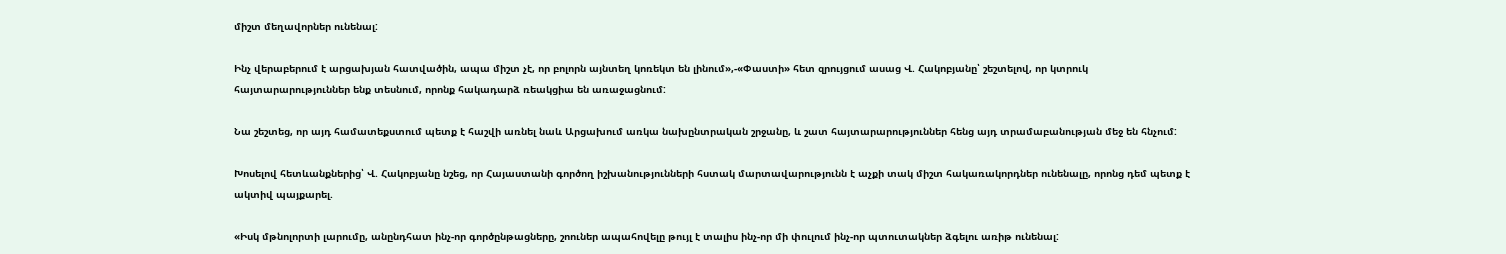միշտ մեղավորներ ունենալ:

Ինչ վերաբերում է արցախյան հատվածին, ապա միշտ չէ, որ բոլորն այնտեղ կոռեկտ են լինում»,-«Փաստի» հետ զրույցում ասաց Վ. Հակոբյանը՝ շեշտելով, որ կտրուկ հայտարարություններ ենք տեսնում, որոնք հակադարձ ռեակցիա են առաջացնում:

Նա շեշտեց, որ այդ համատեքստում պետք է հաշվի առնել նաև Արցախում առկա նախընտրական շրջանը, և շատ հայտարարություններ հենց այդ տրամաբանության մեջ են հնչում:

Խոսելով հետևանքներից՝ Վ. Հակոբյանը նշեց, որ Հայաստանի գործող իշխանությունների հստակ մարտավարությունն է աչքի տակ միշտ հակառակորդներ ունենալը, որոնց դեմ պետք է ակտիվ պայքարել.

«Իսկ մթնոլորտի լարումը, անընդհատ ինչ-որ գործընթացները, շոուներ ապահովելը թույլ է տալիս ինչ-որ մի փուլում ինչ-որ պտուտակներ ձգելու առիթ ունենալ: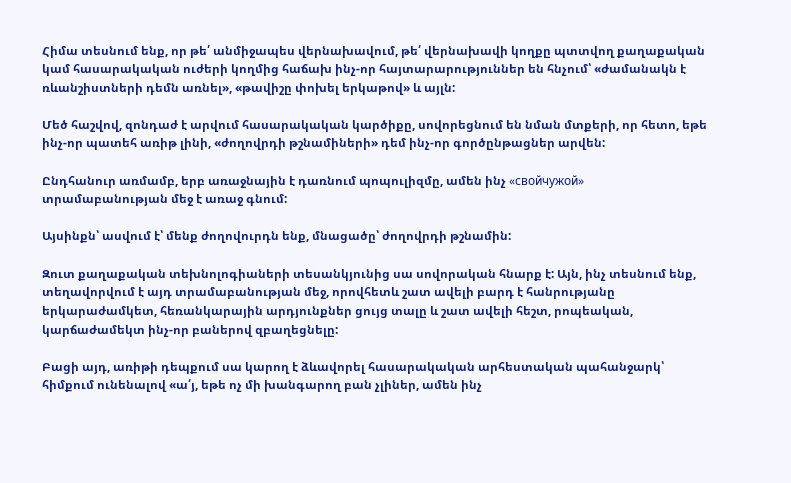Հիմա տեսնում ենք, որ թե՛ անմիջապես վերնախավում, թե՛ վերնախավի կողքը պտտվող քաղաքական կամ հասարակական ուժերի կողմից հաճախ ինչ-որ հայտարարություններ են հնչում՝ «ժամանակն է ռևանշիստների դեմն առնել», «թավիշը փոխել երկաթով» և այլն:

Մեծ հաշվով, զոնդաժ է արվում հասարակական կարծիքը, սովորեցնում են նման մտքերի, որ հետո, եթե ինչ-որ պատեհ առիթ լինի, «ժողովրդի թշնամիների» դեմ ինչ-որ գործընթացներ արվեն:

Ընդհանուր առմամբ, երբ առաջնային է դառնում պոպուլիզմը, ամեն ինչ «свойчужой» տրամաբանության մեջ է առաջ գնում:

Այսինքն՝ ասվում է՝ մենք ժողովուրդն ենք, մնացածը՝ ժողովրդի թշնամին:

Զուտ քաղաքական տեխնոլոգիաների տեսանկյունից սա սովորական հնարք է: Այն, ինչ տեսնում ենք, տեղավորվում է այդ տրամաբանության մեջ, որովհետև շատ ավելի բարդ է հանրությանը երկարաժամկետ, հեռանկարային արդյունքներ ցույց տալը և շատ ավելի հեշտ, րոպեական, կարճաժամեկտ ինչ-որ բաներով զբաղեցնելը:

Բացի այդ, առիթի դեպքում սա կարող է ձևավորել հասարակական արհեստական պահանջարկ՝ հիմքում ունենալով «ա՛յ, եթե ոչ մի խանգարող բան չլիներ, ամեն ինչ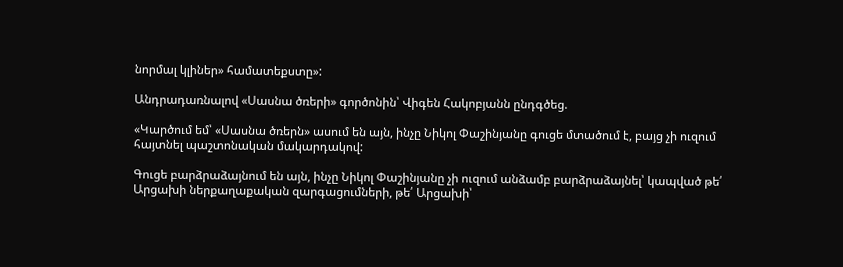նորմալ կլիներ» համատեքստը»:

Անդրադառնալով «Սասնա ծռերի» գործոնին՝ Վիգեն Հակոբյանն ընդգծեց.

«Կարծում եմ՝ «Սասնա ծռերն» ասում են այն, ինչը Նիկոլ Փաշինյանը գուցե մտածում է, բայց չի ուզում հայտնել պաշտոնական մակարդակով:

Գուցե բարձրաձայնում են այն, ինչը Նիկոլ Փաշինյանը չի ուզում անձամբ բարձրաձայնել՝ կապված թե՛ Արցախի ներքաղաքական զարգացումների, թե՛ Արցախի՝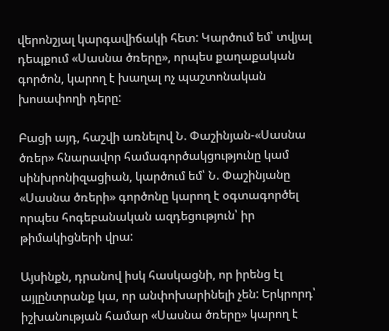վերոնշյալ կարգավիճակի հետ: Կարծում եմ՝ տվյալ դեպքում «Սասնա ծռերը», որպես քաղաքական գործոն, կարող է խաղալ ոչ պաշտոնական խոսափողի դերը:

Բացի այդ, հաշվի առնելով Ն. Փաշինյան-«Սասնա ծռեր» հնարավոր համագործակցությունը կամ սինխրոնիզացիան, կարծում եմ՝ Ն. Փաշինյանը «Սասնա ծռերի» գործոնը կարող է օգտագործել որպես հոգեբանական ազդեցություն՝ իր թիմակիցների վրա:

Այսինքն, դրանով իսկ հասկացնի, որ իրենց էլ այլընտրանք կա, որ անփոխարինելի չեն: Երկրորդ՝ իշխանության համար «Սասնա ծռերը» կարող է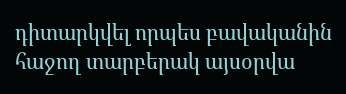դիտարկվել որպես բավականին հաջող տարբերակ այսօրվա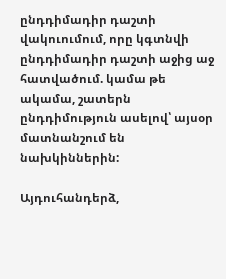ընդդիմադիր դաշտի վակուումում, որը կգտնվի ընդդիմադիր դաշտի աջից աջ հատվածում. կամա թե ակամա, շատերն ընդդիմություն ասելով՝ այսօր մատնանշում են նախկիններին:

Այդուհանդերձ,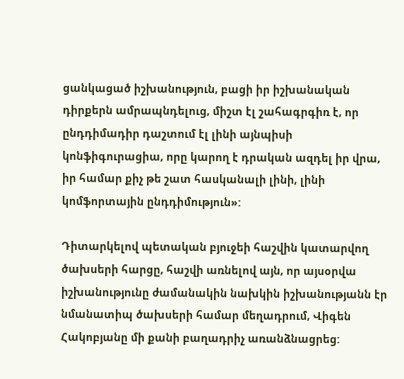ցանկացած իշխանություն, բացի իր իշխանական դիրքերն ամրապնդելուց, միշտ էլ շահագրգիռ է, որ ընդդիմադիր դաշտում էլ լինի այնպիսի կոնֆիգուրացիա, որը կարող է դրական ազդել իր վրա, իր համար քիչ թե շատ հասկանալի լինի, լինի կոմֆորտային ընդդիմություն»:

Դիտարկելով պետական բյուջեի հաշվին կատարվող ծախսերի հարցը, հաշվի առնելով այն, որ այսօրվա իշխանությունը ժամանակին նախկին իշխանությանն էր նմանատիպ ծախսերի համար մեղադրում, Վիգեն Հակոբյանը մի քանի բաղադրիչ առանձնացրեց: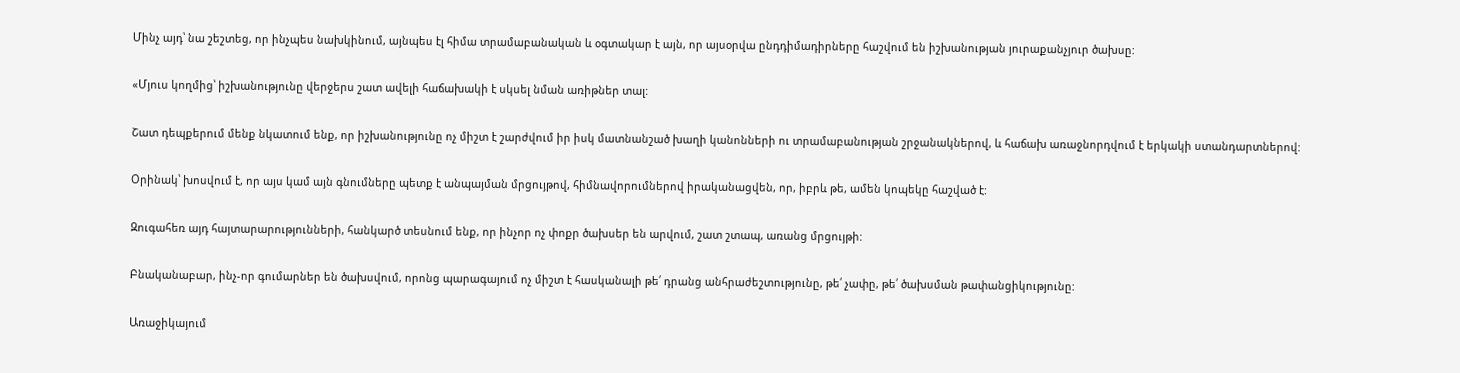Մինչ այդ՝ նա շեշտեց, որ ինչպես նախկինում, այնպես էլ հիմա տրամաբանական և օգտակար է այն, որ այսօրվա ընդդիմադիրները հաշվում են իշխանության յուրաքանչյուր ծախսը:

«Մյուս կողմից՝ իշխանությունը վերջերս շատ ավելի հաճախակի է սկսել նման առիթներ տալ:

Շատ դեպքերում մենք նկատում ենք, որ իշխանությունը ոչ միշտ է շարժվում իր իսկ մատնանշած խաղի կանոնների ու տրամաբանության շրջանակներով, և հաճախ առաջնորդվում է երկակի ստանդարտներով:

Օրինակ՝ խոսվում է, որ այս կամ այն գնումները պետք է անպայման մրցույթով, հիմնավորումներով իրականացվեն, որ, իբրև թե, ամեն կոպեկը հաշված է:

Զուգահեռ այդ հայտարարությունների, հանկարծ տեսնում ենք, որ ինչոր ոչ փոքր ծախսեր են արվում, շատ շտապ, առանց մրցույթի:

Բնականաբար, ինչ-որ գումարներ են ծախսվում, որոնց պարագայում ոչ միշտ է հասկանալի թե՛ դրանց անհրաժեշտությունը, թե՛ չափը, թե՛ ծախսման թափանցիկությունը:

Առաջիկայում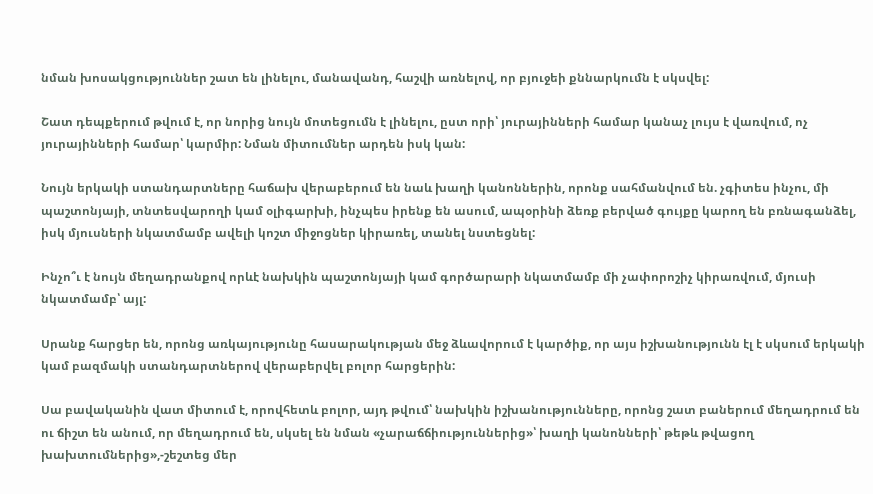նման խոսակցություններ շատ են լինելու, մանավանդ, հաշվի առնելով, որ բյուջեի քննարկումն է սկսվել:

Շատ դեպքերում թվում է, որ նորից նույն մոտեցումն է լինելու, ըստ որի՝ յուրայինների համար կանաչ լույս է վառվում, ոչ յուրայինների համար՝ կարմիր: Նման միտումներ արդեն իսկ կան:

Նույն երկակի ստանդարտները հաճախ վերաբերում են նաև խաղի կանոններին, որոնք սահմանվում են. չգիտես ինչու, մի պաշտոնյայի, տնտեսվարողի կամ օլիգարխի, ինչպես իրենք են ասում, ապօրինի ձեռք բերված գույքը կարող են բռնագանձել, իսկ մյուսների նկատմամբ ավելի կոշտ միջոցներ կիրառել, տանել նստեցնել:

Ինչո՞ւ է նույն մեղադրանքով որևէ նախկին պաշտոնյայի կամ գործարարի նկատմամբ մի չափորոշիչ կիրառվում, մյուսի նկատմամբ՝ այլ:

Սրանք հարցեր են, որոնց առկայությունը հասարակության մեջ ձևավորում է կարծիք, որ այս իշխանությունն էլ է սկսում երկակի կամ բազմակի ստանդարտներով վերաբերվել բոլոր հարցերին:

Սա բավականին վատ միտում է, որովհետև բոլոր, այդ թվում՝ նախկին իշխանությունները, որոնց շատ բաներում մեղադրում են ու ճիշտ են անում, որ մեղադրում են, սկսել են նման «չարաճճիություններից»՝ խաղի կանոնների՝ թեթև թվացող խախտումներից»,-շեշտեց մեր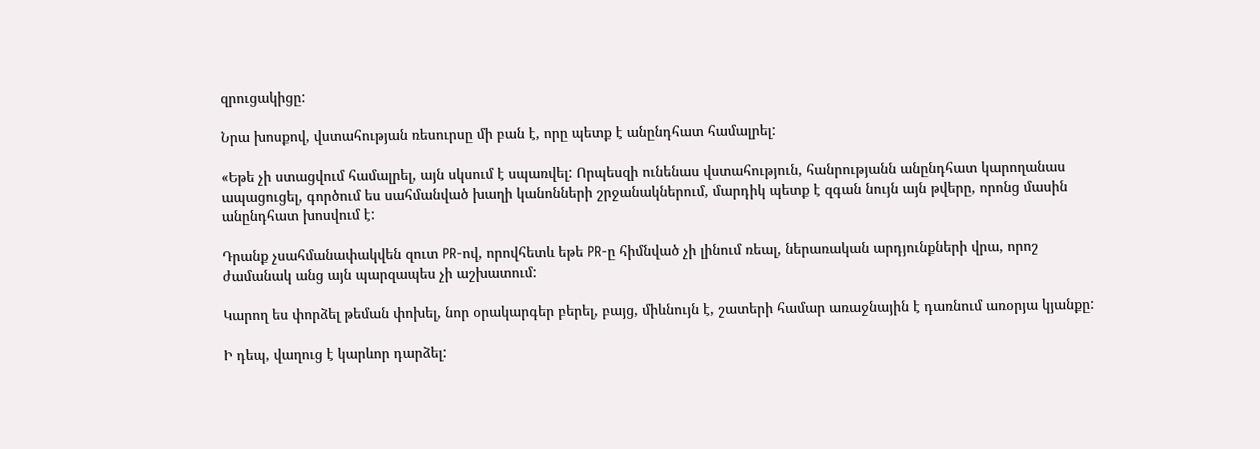զրուցակիցը:

Նրա խոսքով, վստահության ռեսուրսը մի բան է, որը պետք է անընդհատ համալրել:

«Եթե չի ստացվում համալրել, այն սկսում է սպառվել: Որպեսզի ունենաս վստահություն, հանրությանն անընդհատ կարողանաս ապացուցել, գործում ես սահմանված խաղի կանոնների շրջանակներում, մարդիկ պետք է զգան նույն այն թվերը, որոնց մասին անընդհատ խոսվում է:

Դրանք չսահմանափակվեն զուտ PR-ով, որովհետև եթե PR-ը հիմնված չի լինում ռեալ, ներառական արդյունքների վրա, որոշ ժամանակ անց այն պարզապես չի աշխատում:

Կարող ես փորձել թեման փոխել, նոր օրակարգեր բերել, բայց, միևնույն է, շատերի համար առաջնային է դառնում առօրյա կյանքը:

Ի դեպ, վաղուց է կարևոր դարձել: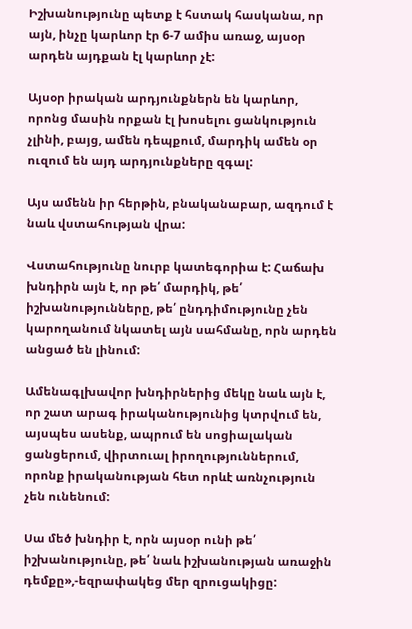Իշխանությունը պետք է հստակ հասկանա, որ այն, ինչը կարևոր էր 6-7 ամիս առաջ, այսօր արդեն այդքան էլ կարևոր չէ:

Այսօր իրական արդյունքներն են կարևոր, որոնց մասին որքան էլ խոսելու ցանկություն չլինի, բայց, ամեն դեպքում, մարդիկ ամեն օր ուզում են այդ արդյունքները զգալ:

Այս ամենն իր հերթին, բնականաբար, ազդում է նաև վստահության վրա:

Վստահությունը նուրբ կատեգորիա է: Հաճախ խնդիրն այն է, որ թե՛ մարդիկ, թե՛ իշխանությունները, թե՛ ընդդիմությունը չեն կարողանում նկատել այն սահմանը, որն արդեն անցած են լինում:

Ամենագլխավոր խնդիրներից մեկը նաև այն է, որ շատ արագ իրականությունից կտրվում են, այսպես ասենք, ապրում են սոցիալական ցանցերում, վիրտուալ իրողություններում, որոնք իրականության հետ որևէ առնչություն չեն ունենում:

Սա մեծ խնդիր է, որն այսօր ունի թե՛ իշխանությունը, թե՛ նաև իշխանության առաջին դեմքը»,-եզրափակեց մեր զրուցակիցը: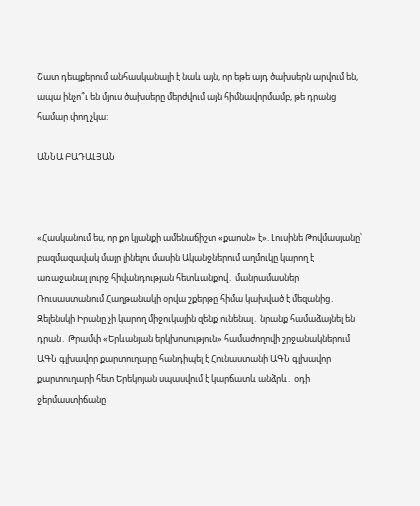Շատ դեպքերում անհասկանալի է նաև այն, որ եթե այդ ծախսերն արվում են, ապա ինչո՞ւ են մյուս ծախսերը մերժվում այն հիմնավորմամբ, թե դրանց համար փող չկա:

ԱՆՆԱ ԲԱԴԱԼՅԱՆ



«Հասկանում ես, որ քո կյանքի ամենաճիշտ «քաոսն» է». Լուսինե Թովմասյանը՝ բազմազավակ մայր լինելու մասին Ականջներում աղմուկը կարող է առաջանալ լուրջ հիվանդության հետևանքով․ մանրամասներ Ռուսաստանում Հաղթանակի օրվա շքերթը հիմա կախված է մեզանից․ Զելենսկի Իրանը չի կարող միջուկային զենք ունենալ․ նրանք համաձայնել են դրան․ Թրամփ «Երևանյան երկխոսություն» համաժողովի շրջանակներում ԱԳՆ գլխավոր քարտուղարը հանդիպել է Հունաստանի ԱԳՆ գլխավոր քարտուղարի հետ Երեկոյան սպասվում է կարճատև անձրև․ օդի ջերմաստիճանը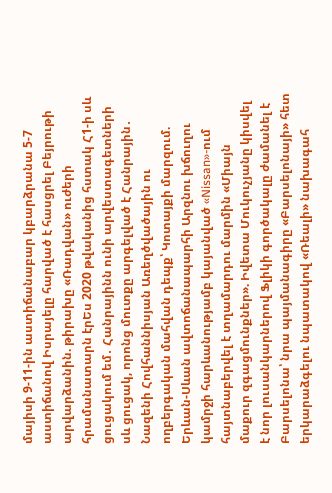մայիսի 9-11-ին աստիճանաբար կբարձրանա 5-7 աստիճանով Իսրայելը հարված է հասցրել Բեյրութի արվարձանին. թիրախը «Ռադվան» ուժերի հրամանատարն էրԵս 2020 թվականից հստակ Հ1-ի սև ցուցակում եմ․ Հանրայինն ունի արվեստագետների սև ցուցակ, որոնց մուտքը արգելված է Հանրային․ Նազենի Հովհաննիսյան Առեղծվածային ու ողբերգական մահվան դեպք՝ Կոտայքի մարզում. Երևան-Սևան ավտոճանապարհի Արզնու խճուղու կամրջի հարևանությամբ կայանված «Nissan»-ում հայտնաբերվել է տղամարդու մարմին «Միայն մաքուր զգացմունքներ». Իվետա Մուկուչյանը կիսվել է նոր լուսանկարներով Ֆլիկի գործակալը ժամանել է Բարսելոնա՝ նրա պայմանագիրը «Բարսելոնայի» հետ երկարաձգելու նպատակով «Ռեալի» նախագահ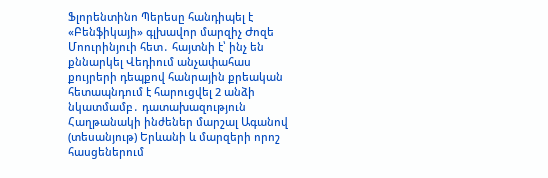Ֆլորենտինո Պերեսը հանդիպել է «Բենֆիկայի» գլխավոր մարզիչ Ժոզե Մոուրինյուի հետ․ հայտնի է՝ ինչ են քննարկել Վեդիում անչափահաս քույրերի դեպքով հանրային քրեական հետապնդում է հարուցվել 2 անձի նկատմամբ․ դատախազություն Հաղթանակի ինժեներ մարշալ Ագանով (տեսանյութ) Երևանի և մարզերի որոշ հասցեներում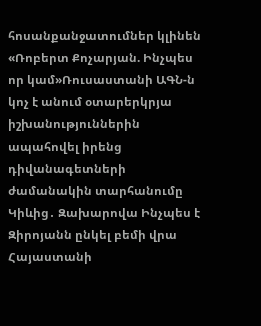հոսանքանջատումներ կլինեն «Ռոբերտ Քոչարյան. Ինչպես որ կամ»Ռուսաստանի ԱԳՆ-ն կոչ է անում օտարերկրյա իշխանություններին ապահովել իրենց դիվանագետների ժամանակին տարհանումը Կիևից․ Զախարովա Ինչպես է Զիրոյանն ընկել բեմի վրա Հայաստանի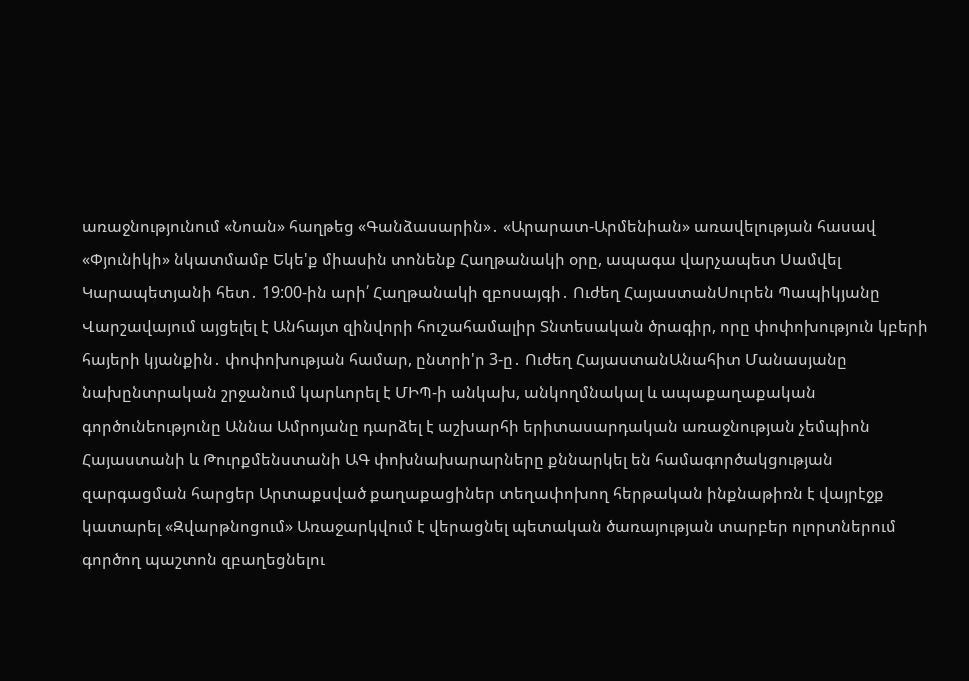առաջնությունում «Նոան» հաղթեց «Գանձասարին»․ «Արարատ-Արմենիան» առավելության հասավ «Փյունիկի» նկատմամբ Եկե'ք միասին տոնենք Հաղթանակի օրը, ապագա վարչապետ Սամվել Կարապետյանի հետ․ 19:00-ին արի՛ Հաղթանակի զբոսայգի․ Ուժեղ ՀայաստանՍուրեն Պապիկյանը Վարշավայում այցելել է Անհայտ զինվորի հուշահամալիր Տնտեսական ծրագիր, որը փոփոխություն կբերի հայերի կյանքին․ փոփոխության համար, ընտրի'ր 3-ը․ Ուժեղ ՀայաստանԱնահիտ Մանասյանը նախընտրական շրջանում կարևորել է ՄԻՊ-ի անկախ, անկողմնակալ և ապաքաղաքական գործունեությունը Աննա Ամրոյանը դարձել է աշխարհի երիտասարդական առաջնության չեմպիոն Հայաստանի և Թուրքմենստանի ԱԳ փոխնախարարները քննարկել են համագործակցության զարգացման հարցեր Արտաքսված քաղաքացիներ տեղափոխող հերթական ինքնաթիռն է վայրէջք կատարել «Զվարթնոցում» Առաջարկվում է վերացնել պետական ծառայության տարբեր ոլորտներում գործող պաշտոն զբաղեցնելու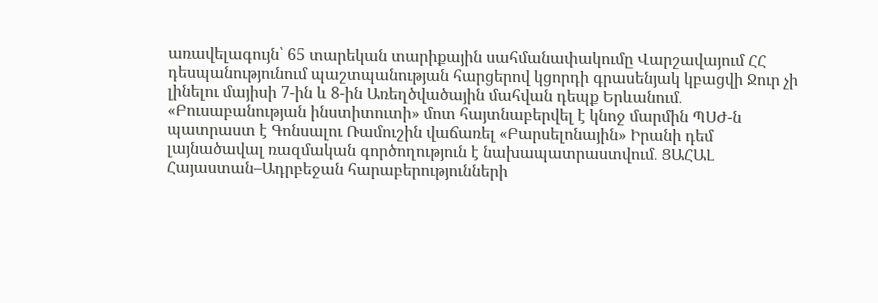առավելագույն՝ 65 տարեկան տարիքային սահմանափակումը Վարշավայում ՀՀ դեսպանությունում պաշտպանության հարցերով կցորդի գրասենյակ կբացվի Ջուր չի լինելու մայիսի 7-ին և 8-ին Առեղծվածային մահվան դեպք Երևանում․ «Բուսաբանության ինստիտուտի» մոտ հայտնաբերվել է կնոջ մարմին ՊՍԺ-ն պատրաստ է Գոնսալու Ռամուշին վաճառել «Բարսելոնային» Իրանի դեմ լայնածավալ ռազմական գործողություն է նախապատրաստվում․ ՑԱՀԱԼ Հայաստան–Ադրբեջան հարաբերությունների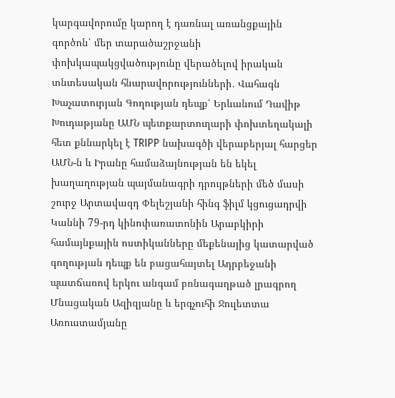կարգավորումը կարող է դառնալ առանցքային գործոն՝ մեր տարածաշրջանի փոխկապակցվածությունը վերածելով իրական տնտեսական հնարավորությունների․ Վահագն Խաչատուրյան Գողության դեպք՝ Երևանում Դավիթ Խուդաթյանը ԱՄՆ պետքարտուղարի փոխտեղակալի հետ քննարկել է TRIPP նախագծի վերաբերյալ հարցեր ԱՄՆ-ն և Իրանը համաձայնության են եկել խաղաղության պայմանագրի դրույթների մեծ մասի շուրջ Արտավազդ Փելեշյանի հինգ ֆիլմ կցուցադրվի Կաննի 79-րդ կինոփառատոնին Արաբկիրի համայնքային ոստիկանները մեքենայից կատարված գողության դեպք են բացահայտել Ադրբեջանի պատճառով երկու անգամ բռնագաղթած լրագրող Մնացական Ազիզյանը և երգչուհի Ջուլետտա Առուստամյանը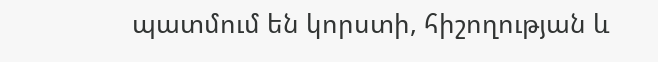պատմում են կորստի, հիշողության և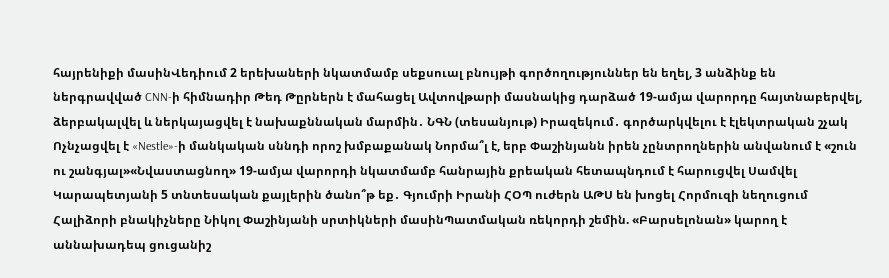հայրենիքի մասինՎեդիում 2 երեխաների նկատմամբ սեքսուալ բնույթի գործողություններ են եղել, 3 անձինք են ներգրավված CNN-ի հիմնադիր Թեդ Թըրներն է մահացել Ավտովթարի մասնակից դարձած 19-ամյա վարորդը հայտնաբերվել, ձերբակալվել և ներկայացվել է նախաքննական մարմին․ ՆԳՆ (տեսանյութ) Իրազեկում․ գործարկվելու է էլեկտրական շչակ Ոչնչացվել է «Nestle»-ի մանկական սննդի որոշ խմբաքանակ Նորմա՞լ է, երբ Փաշինյանն իրեն չընտրողներին անվանում է «շուն ու շանգյալ»«Նվաստացնող» 19-ամյա վարորդի նկատմամբ հանրային քրեական հետապնդում է հարուցվել Սամվել Կարապետյանի 5 տնտեսական քայլերին ծանո՞թ եք․ Գյումրի Իրանի ՀՕՊ ուժերն ԱԹՍ են խոցել Հորմուզի նեղուցում Հալիձորի բնակիչները Նիկոլ Փաշինյանի սրտիկների մասինՊատմական ռեկորդի շեմին. «Բարսելոնան» կարող է աննախադեպ ցուցանիշ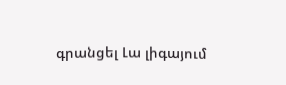գրանցել Լա լիգայում